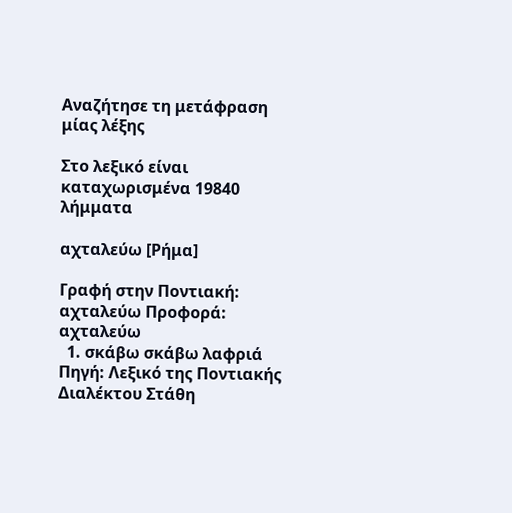Αναζήτησε τη μετάφραση μίας λέξης

Στο λεξικό είναι καταχωρισμένα 19840 λήμματα

αχταλεύω [Ρήμα]

Γραφή στην Ποντιακή: αχταλεύω Προφορά: αχταλεύω
  1. σκάβω σκάβω λαφριά Πηγή: Λεξικό της Ποντιακής Διαλέκτου Στάθη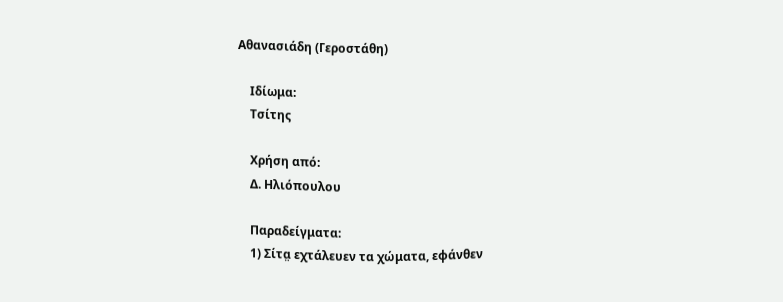Αθανασιάδη (Γεροστάθη)

    Ιδίωμα:
    Τσίτης

    Χρήση από:
    Δ. Ηλιόπουλου

    Παραδείγματα:
    1) Σίτα̤ εχτάλευεν τα χώματα, εφάνθεν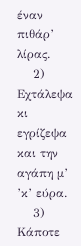έναν πιθάρ’ λίρας.
    2) Εχτάλεψα κι εγρίζεψα και την αγάπη μ’ ’κ’ εύρα.
    3) Κάποτε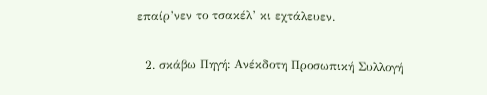επαίρ’νεν το τσακέλ’ κι εχτάλευεν.

  2. σκάβω Πηγή: Ανέκδοτη Προσωπική Συλλογή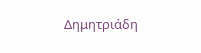Δημητριάδη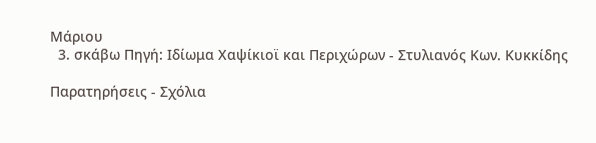Μάριου
  3. σκάβω Πηγή: Ιδίωμα Χαψίκιοϊ και Περιχώρων - Στυλιανός Κων. Κυκκίδης

Παρατηρήσεις - Σχόλια